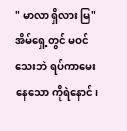" မာလာ ရှိလား မြ"
အိမ်ရှေ့တွင် မဝင်သေးဘဲ ရပ်ကာမေးနေသော ကိုရဲနောင်၊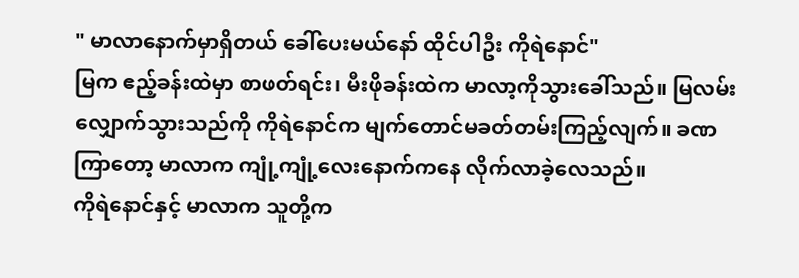" မာလာနောက်မှာရှိတယ် ခေါ်ပေးမယ်နော် ထိုင်ပါဦး ကိုရဲနောင်"
မြက ဧည့်ခန်းထဲမှာ စာဖတ်ရင်း၊ မီးဖိုခန်းထဲက မာလာ့ကိုသွားခေါ်သည်။ မြလမ်းလျှောက်သွားသည်ကို ကိုရဲနောင်က မျက်တောင်မခတ်တမ်းကြည့်လျက်။ ခဏကြာတော့ မာလာက ကျုံ့ကျုံ့လေးနောက်ကနေ လိုက်လာခဲ့လေသည်။
ကိုရဲနောင်နှင့် မာလာက သူတို့က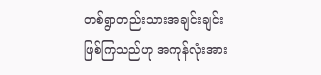တစ်ရွာတည်းသားအချင်းချင်းဖြစ်ကြသည်ဟု အကုန်လုံးအား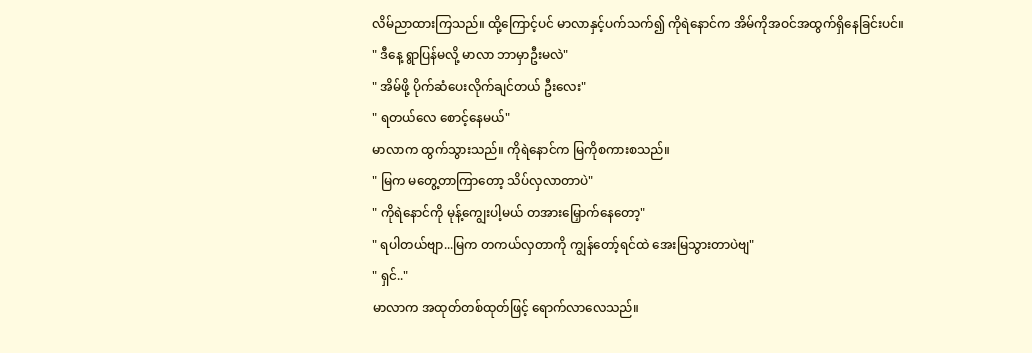လိမ်ညာထားကြသည်။ ထို့ကြောင့်ပင် မာလာနှင့်ပက်သက်၍ ကိုရဲနောင်က အိမ်ကိုအဝင်အထွက်ရှိနေခြင်းပင်။
" ဒီနေ့ ရွာပြန်မလို့ မာလာ ဘာမှာဦးမလဲ"
" အိမ်ဖို့ ပိုက်ဆံပေးလိုက်ချင်တယ် ဦးလေး"
" ရတယ်လေ စောင့်နေမယ်"
မာလာက ထွက်သွားသည်။ ကိုရဲနောင်က မြကိုစကားစသည်။
" မြက မတွေ့တာကြာတော့ သိပ်လှလာတာပဲ"
" ကိုရဲနောင်ကို မုန့်ကျွေးပါ့မယ် တအားမြှောက်နေတော့"
" ရပါတယ်ဗျာ...မြက တကယ်လှတာကို ကျွန်တော့်ရင်ထဲ အေးမြသွားတာပဲဗျ"
" ရှင်.."
မာလာက အထုတ်တစ်ထုတ်ဖြင့် ရောက်လာလေသည်။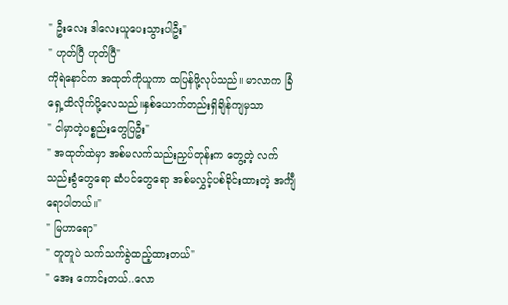" ဦးလေး ဒါလေးယူပေးသွားပါဦး"
" ဟုတ်ပြီ ဟုတ်ပြီ"
ကိုရဲနောင်က အထုတ်ကိုယူကာ ထပြန်ဖို့လုပ်သည်။ မာလာက ခြံရှေ့ထိလိုက်ပို့လေသည်။နှစ်ယောက်တည်းရှိချိန်ကျမှသာ
" ငါမှာတဲ့ပစ္စည်းတွေပြဦး"
" အထုတ်ထဲမှာ အစ်မလက်သည်းညှပ်တုန်းက တွေ့တဲ့ လက်သည်းခွံတွေရော ဆံပင်တွေရော အစ်မလွှင့်ပစ်ခိုင်းထားတဲ့ အင်္ကျီရောပါတယ်။"
" မြဟာရော"
" တူတူပဲ သက်သက်ခွဲထည့်ထားတယ်"
" အေး ကောင်းတယ်..လော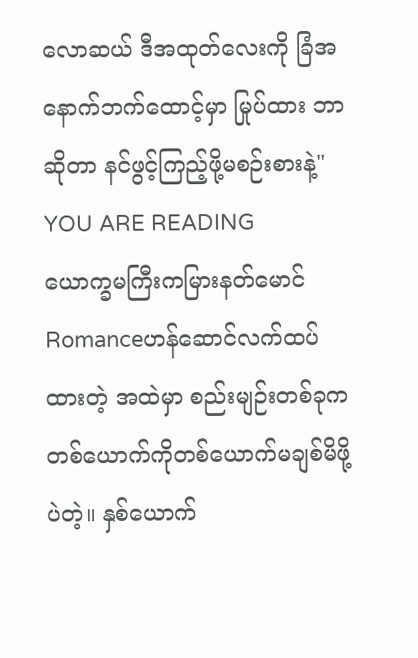လောဆယ် ဒီအထုတ်လေးကို ခြံအနောက်ဘက်ထောင့်မှာ မြုပ်ထား ဘာဆိုတာ နင်ဖွင့်ကြည့်ဖို့မစဉ်းစားနဲ့"
YOU ARE READING
ယောက္ခမကြီးကမြားနတ်မောင်
Romanceဟန်ဆောင်လက်ထပ်ထားတဲ့ အထဲမှာ စည်းမျဉ်းတစ်ခုက တစ်ယောက်ကိုတစ်ယောက်မချစ်မိဖို့ပဲတဲ့။ နှစ်ယောက်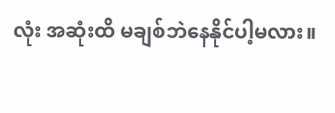လုံး အဆုံးထိ မချစ်ဘဲနေနိုင်ပါ့မလား။